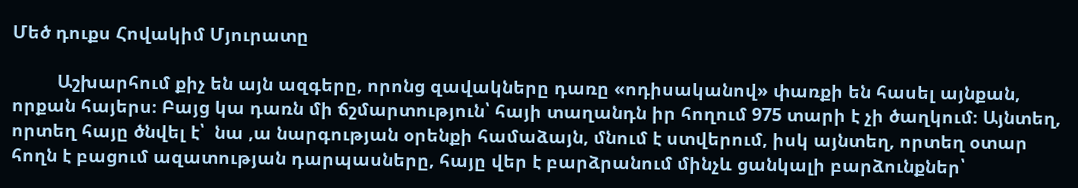Մեծ դուքս Հովակիմ Մյուրատը

         Աշխարհում քիչ են այն ազգերը, որոնց զավակները դառը «ոդիսականով» փառքի են հասել այնքան, որքան հայերս։ Բայց կա դառն մի ճշմարտություն՝ հայի տաղանդն իր հողում 975 տարի է չի ծաղկում։ Այնտեղ, որտեղ հայը ծնվել է՝  նա ,ա նարգության օրենքի համաձայն, մնում է ստվերում, իսկ այնտեղ, որտեղ օտար հողն է բացում ազատության դարպասները, հայը վեր է բարձրանում մինչև ցանկալի բարձունքներ՝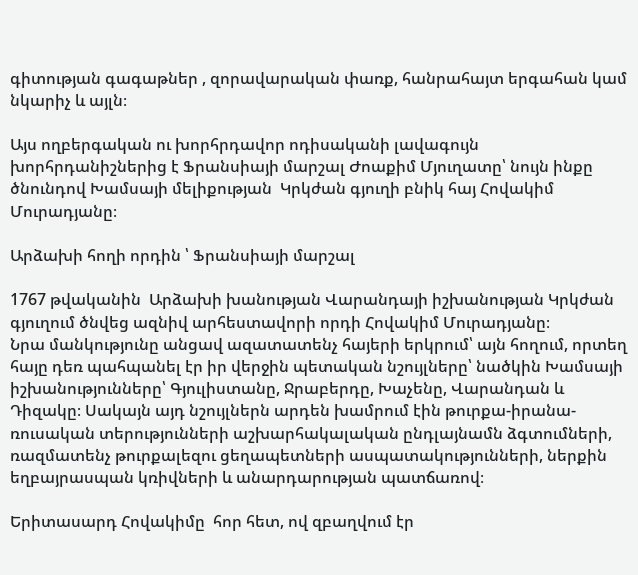գիտության գագաթներ , զորավարական փառք, հանրահայտ երգահան կամ նկարիչ և այլն։

Այս ողբերգական ու խորհրդավոր ոդիսականի լավագույն խորհրդանիշներից է Ֆրանսիայի մարշալ Ժոաքիմ Մյուղատը՝ նույն ինքը ծնունդով Խամսայի մելիքության  Կրկժան գյուղի բնիկ հայ Հովակիմ Մուրադյանը։

Արձախի հողի որդին ՝ Ֆրանսիայի մարշալ

1767 թվականին  Արձախի խանության Վարանդայի իշխանության Կրկժան գյուղում ծնվեց ազնիվ արհեստավորի որդի Հովակիմ Մուրադյանը։
Նրա մանկությունը անցավ ազատատենչ հայերի երկրում՝ այն հողում, որտեղ հայը դեռ պահպանել էր իր վերջին պետական նշույլները՝ նածկին Խամսայի իշխանությունները՝ Գյուլիստանը, Ջրաբերդը, Խաչենը, Վարանդան և Դիզակը։ Սակայն այդ նշույլներն արդեն խամրում էին թուրքա-իրանա-ռուսական տերությունների աշխարհակալական ընդլայնամն ձգտումների, ռազմատենչ թուրքալեզու ցեղապետների ասպատակությունների, ներքին եղբայրասպան կռիվների և անարդարության պատճառով։

Երիտասարդ Հովակիմը  հոր հետ, ով զբաղվում էր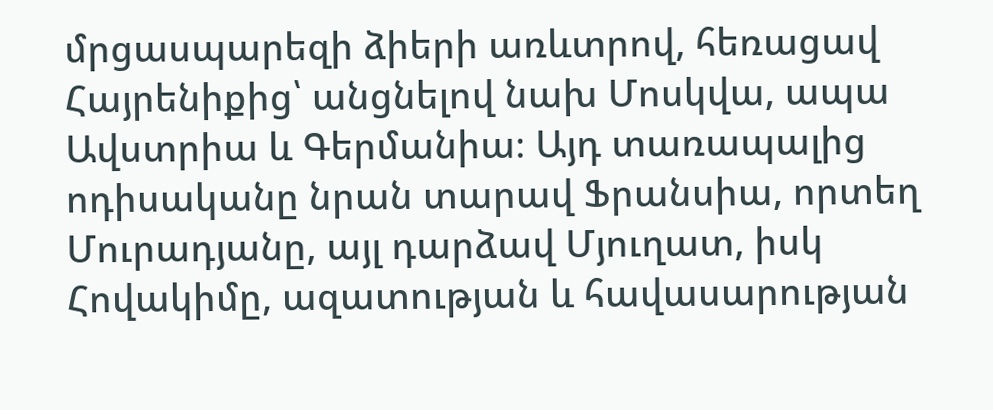մրցասպարեզի ձիերի առևտրով, հեռացավ Հայրենիքից՝ անցնելով նախ Մոսկվա, ապա Ավստրիա և Գերմանիա։ Այդ տառապալից ոդիսականը նրան տարավ Ֆրանսիա, որտեղ Մուրադյանը, այլ դարձավ Մյուղատ, իսկ Հովակիմը, ազատության և հավասարության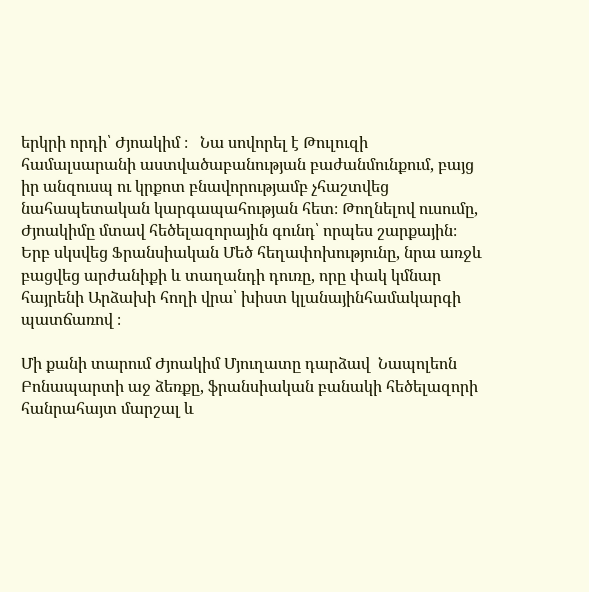երկրի որդի՝ Ժյոակիմ ։   Նա սովորել է Թուլուզի համալսարանի աստվածաբանության բաժանմունքում, բայց իր անզուսպ ու կրքոտ բնավորությամբ չհաշտվեց նահապետական կարգապահության հետ։ Թողնելով ուսումը, Ժյոակիմը մտավ հեծելազորային գունդ՝ որպես շարքային։ Երբ սկսվեց Ֆրանսիական Մեծ հեղափոխությունը, նրա առջև բացվեց արժանիքի և տաղանդի դուռը, որը փակ կմնար հայրենի Արձախի հողի վրա՝ խիստ կլանայինհամակարգի պատճառով ։

Մի քանի տարում Ժյոակիմ Մյուղատը դարձավ  Նապոլեոն Բոնապարտի աջ ձեռքը, ֆրանսիական բանակի հեծելազորի  հանրահայտ մարշալ և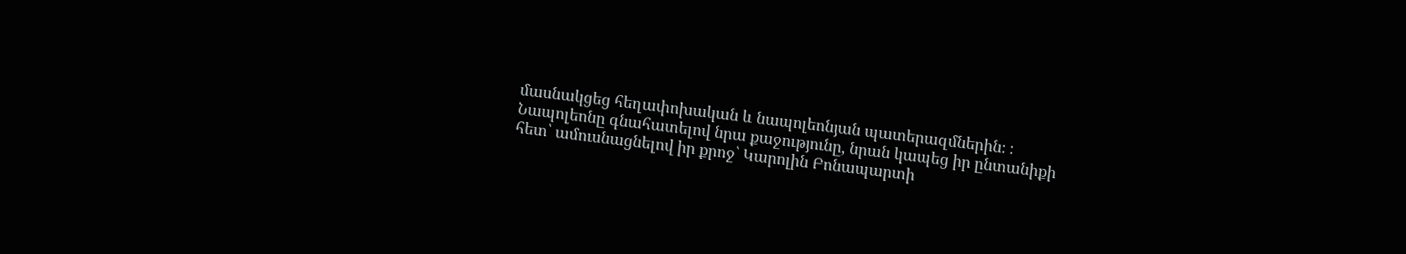մասնակցեց հեղափոխական և նապոլեոնյան պատերազմներին։ ։
Նապոլեոնը գնահատելով նրա քաջությունը, նրան կապեց իր ընտանիքի հետ՝ ամուսնացնելով իր քրոջ՝ Կարոլին Բոնապարտի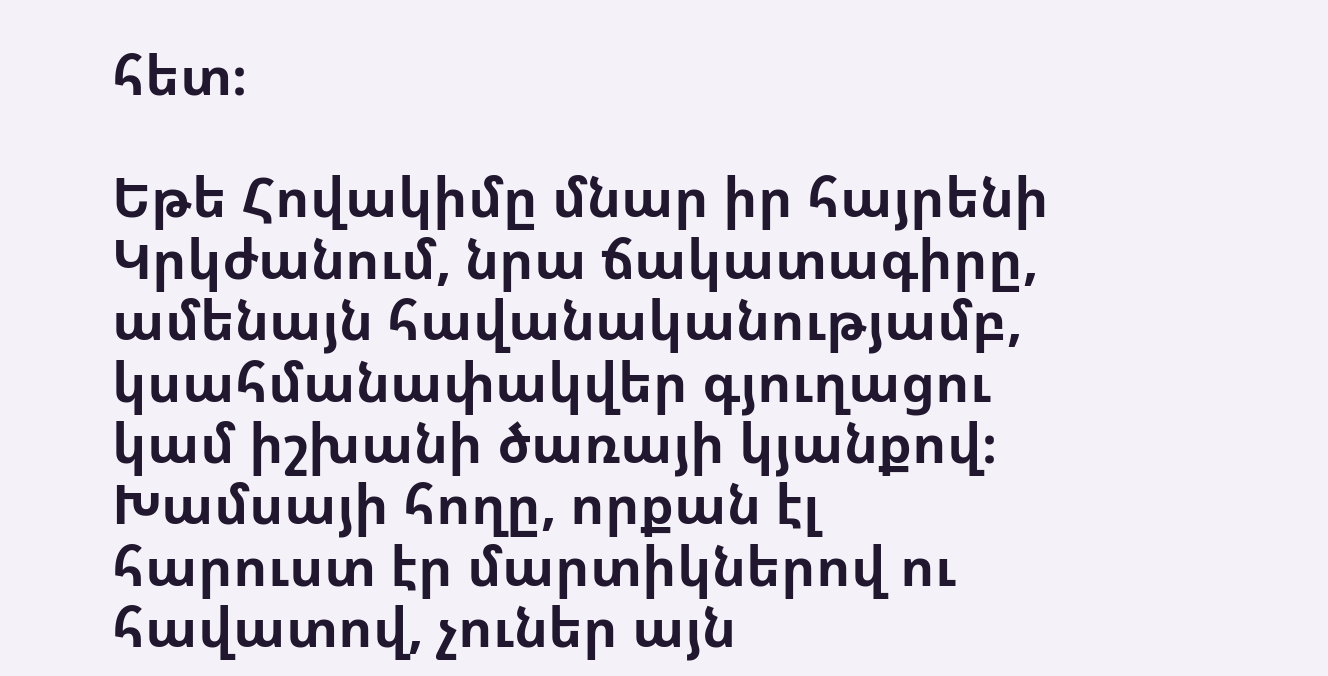հետ։

Եթե Հովակիմը մնար իր հայրենի Կրկժանում, նրա ճակատագիրը, ամենայն հավանականությամբ, կսահմանափակվեր գյուղացու կամ իշխանի ծառայի կյանքով։
Խամսայի հողը, որքան էլ հարուստ էր մարտիկներով ու հավատով, չուներ այն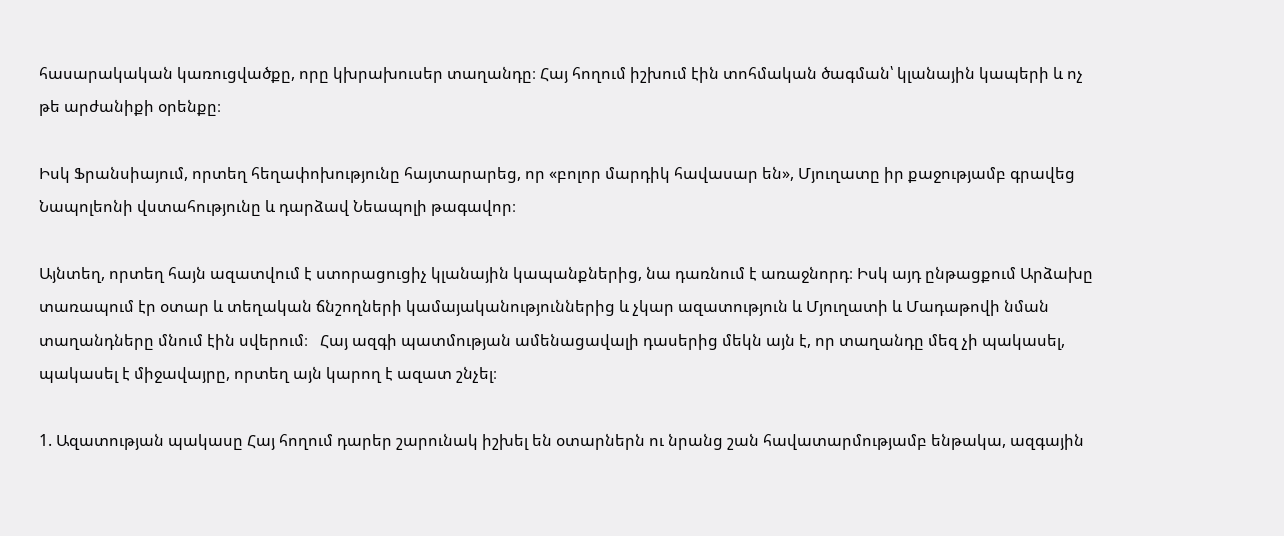հասարակական կառուցվածքը, որը կխրախուսեր տաղանդը։ Հայ հողում իշխում էին տոհմական ծագման՝ կլանային կապերի և ոչ թե արժանիքի օրենքը։

Իսկ Ֆրանսիայում, որտեղ հեղափոխությունը հայտարարեց, որ «բոլոր մարդիկ հավասար են», Մյուղատը իր քաջությամբ գրավեց Նապոլեոնի վստահությունը և դարձավ Նեապոլի թագավոր։

Այնտեղ, որտեղ հայն ազատվում է ստորացուցիչ կլանային կապանքներից, նա դառնում է առաջնորդ։ Իսկ այդ ընթացքում Արձախը տառապում էր օտար և տեղական ճնշողների կամայականություններից և չկար ազատություն և Մյուղատի և Մադաթովի նման տաղանդները մնում էին սվերում։   Հայ ազգի պատմության ամենացավալի դասերից մեկն այն է, որ տաղանդը մեզ չի պակասել, պակասել է միջավայրը, որտեղ այն կարող է ազատ շնչել։

1. Ազատության պակասը Հայ հողում դարեր շարունակ իշխել են օտարներն ու նրանց շան հավատարմությամբ ենթակա, ազգային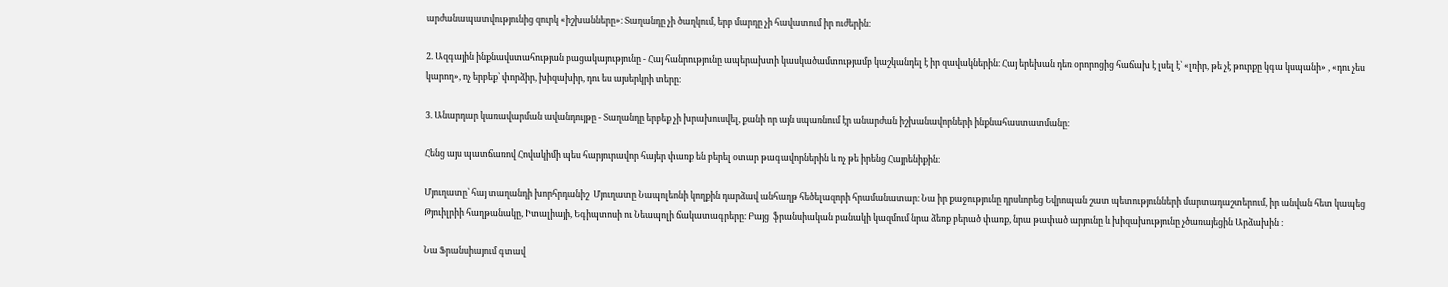արժանապատվությունից զուրկ «իշխանները»։ Տաղանդը չի ծաղկում, երբ մարդը չի հավատում իր ուժերին։

2. Ազգային ինքնավստահության բացակայությունը - Հայ հանրությունը ապերախտի կասկածամտությամբ կաշկանդել է իր զավակներին։ Հայ երեխան դեռ օրորոցից հաճախ է լսել է՝ «լռիր, թե չէ թուրքը կգա կսպանի» , «դու չես կարող», ոչ երբեք՝ փորձիր, խիզախիր, դու ես այսերկրի տերը։

3. Անարդար կառավարման ավանդույթը - Տաղանդը երբեք չի խրախուսվել, քանի որ այն սպառնում էր անարժան իշխանավորների ինքնահաստատմանը։

Հենց այս պատճառով Հովակիմի պես հարյուրավոր հայեր փառք են բերել օտար թագավորներին և ոչ թե իրենց Հայրենիքին։

Մյուղատը՝ հայ տաղանդի խորհրդանիշ  Մյուղատը Նապոլեոնի կողքին դարձավ անհաղթ հեծելազորի հրամանատար։ Նա իր քաջությունը դրսևորեց Եվրոպան շատ պետությունների մարտադաշտերում, իր անվան հետ կապեց Թյուիլրիի հաղթանակը, Իտալիայի, Եգիպտոսի ու Նեապոլի ճակատագրերը։ Բայց  ֆրանսիական բանակի կազմում նրա ձեռք բերած փառք, նրա թափած արյունը և խիզախությունը չծառայեցին Արձախին ։

Նա Ֆրանսիայում գտավ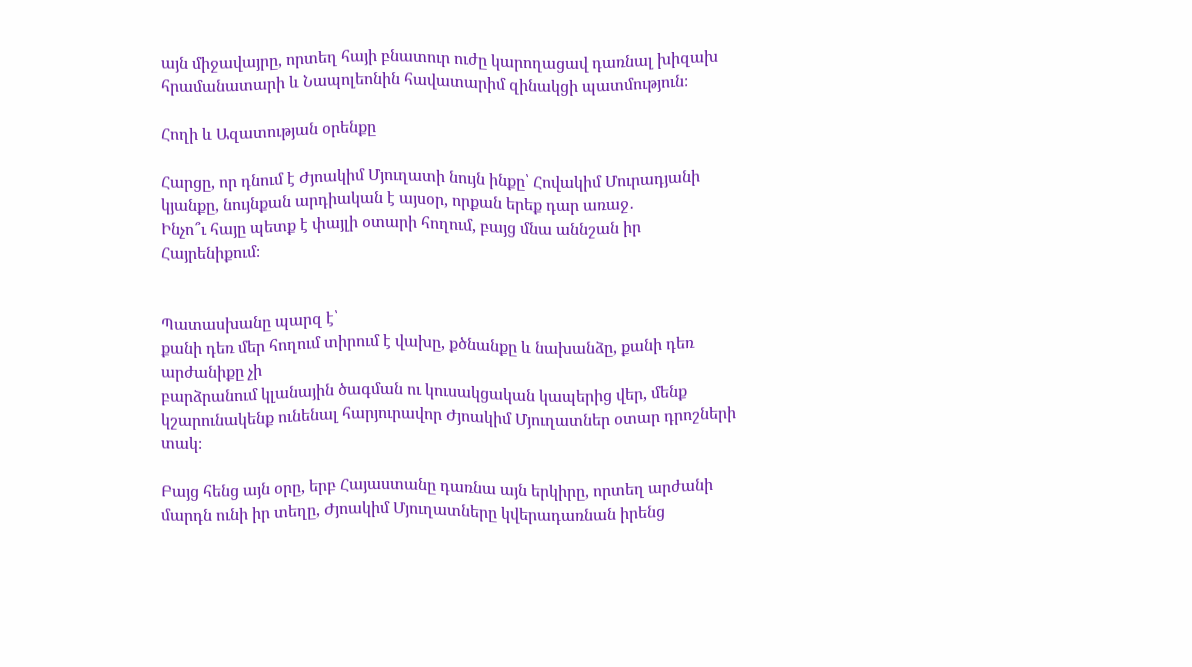այն միջավայրը, որտեղ հայի բնատուր ուժը կարողացավ դառնալ խիզախ հրամանատարի և Նապոլեոնին հավատարիմ զինակցի պատմություն։

Հողի և Ազատության օրենքը

Հարցը, որ դնում է Ժյոակիմ Մյուղատի նույն ինքը՝ Հովակիմ Մուրադյանի կյանքը, նույնքան արդիական է այսօր, որքան երեք դար առաջ․
Ինչո՞ւ հայը պետք է փայլի օտարի հողում, բայց մնա աննշան իր Հայրենիքում։


Պատասխանը պարզ է՝
քանի դեռ մեր հողում տիրում է վախը, քծնանքը և նախանձը, քանի դեռ արժանիքը չի
բարձրանում կլանային ծագման ու կուսակցական կապերից վեր, մենք կշարունակենք ունենալ հարյուրավոր Ժյոակիմ Մյուղատներ օտար դրոշների տակ։

Բայց հենց այն օրը, երբ Հայաստանը դառնա այն երկիրը, որտեղ արժանի մարդն ունի իր տեղը, Ժյոակիմ Մյուղատները կվերադառնան իրենց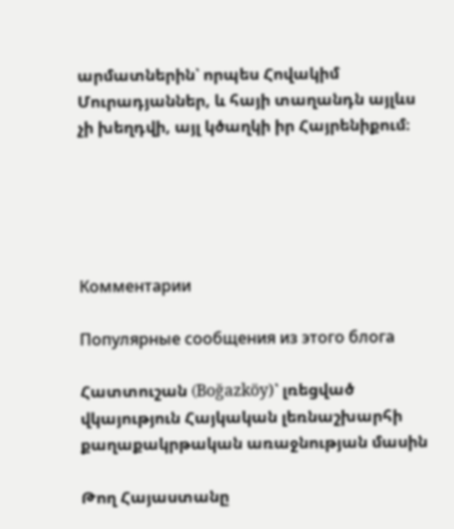արմատներին՝ որպես Հովակիմ Մուրադյաններ, և հայի տաղանդն այլևս չի խեղդվի, այլ կծաղկի իր Հայրենիքում։





Комментарии

Популярные сообщения из этого блога

Հատտուշան (Boğazköy)՝ լռեցված վկայություն Հայկական լեռնաշխարհի քաղաքակրթական առաջնության մասին

Թող Հայաստանը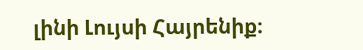լինի Լույսի Հայրենիք։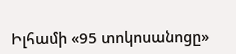Իլհամի «95 տոկոսանոցը»